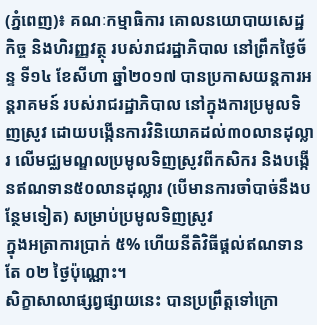(ភ្នំពេញ)៖ គណៈកម្មាធិការ គោលនយោបាយសេដ្ឋកិច្ច និងហិរញ្ញវត្ថុ របស់រាជរដ្ឋាភិបាល នៅព្រឹកថ្ងៃច័ន្ទ ទី១៤ ខែសីហា ឆ្នាំ២០១៧ បានប្រកាសយន្តការអន្តរាគមន៍ របស់រាជរដ្ឋាភិបាល នៅក្នុងការប្រមូលទិញស្រូវ ដោយបង្កើនការវិនិយោគដល់៣០លានដុល្លារ លើមជ្ឈមណ្ឌលប្រមូលទិញស្រូវពីកសិករ និងបង្កើនឥណទាន៥០លានដុល្លារ (បើមានការចាំបាច់នឹងបន្ថែមទៀត) សម្រាប់ប្រមូលទិញស្រូវ
ក្នុងអត្រាការប្រាក់ ៥% ហើយនីតិវិធីផ្តល់ឥណទានតែ ០២ ថ្ងៃប៉ុណ្ណោះ។
សិក្ខាសាលាផ្សព្វផ្សាយនេះ បានប្រព្រឹត្តទៅក្រោ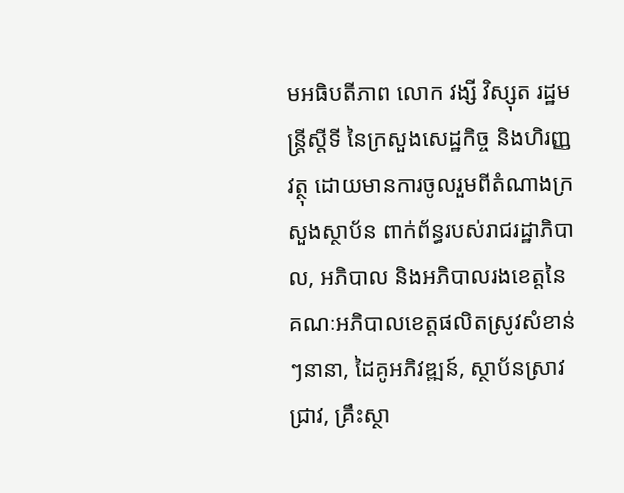មអធិបតីភាព លោក វង្សី វិស្សុត រដ្ឋមន្រ្តីស្តីទី នៃក្រសួងសេដ្ឋកិច្ច និងហិរញ្ញវត្ថុ ដោយមានការចូលរួមពីតំណាងក្រសួងស្ថាប័ន ពាក់ព័ន្ធរបស់រាជរដ្ឋាភិបាល, អភិបាល និងអភិបាលរងខេត្តនៃគណៈអភិបាលខេត្តផលិតស្រូវសំខាន់ៗនានា, ដៃគូអភិវឌ្ឍន៍, ស្ថាប័នស្រាវជ្រាវ, គ្រឹះស្ថា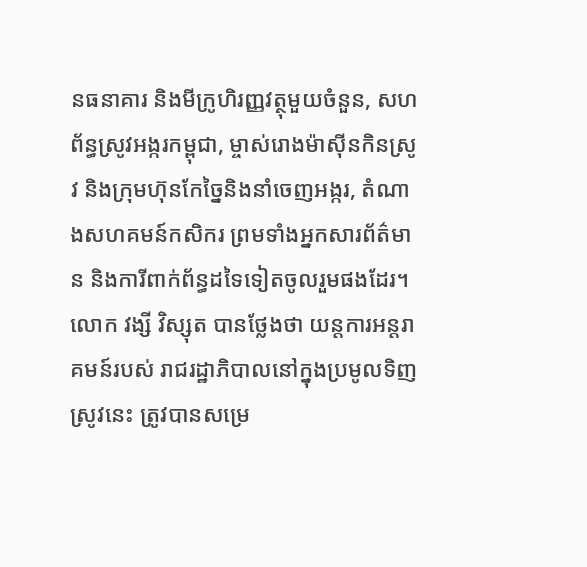នធនាគារ និងមីក្រូហិរញ្ញវត្ថុមួយចំនួន, សហព័ន្ធស្រូវអង្ករកម្ពុជា, ម្ចាស់រោងម៉ាស៊ីនកិនស្រូវ និងក្រុមហ៊ុនកែច្នៃនិងនាំចេញអង្ករ, តំណាងសហគមន៍កសិករ ព្រមទាំងអ្នកសារព័ត៌មាន និងការីពាក់ព័ន្ធដទៃទៀតចូលរួមផងដែរ។
លោក វង្សី វិស្សុត បានថ្លែងថា យន្តការអន្តរាគមន៍របស់ រាជរដ្ឋាភិបាលនៅក្នុងប្រមូលទិញស្រូវនេះ ត្រូវបានសម្រេ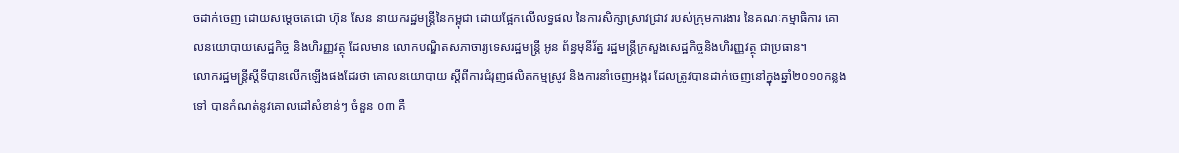ចដាក់ចេញ ដោយសម្តេចតេជោ ហ៊ុន សែន នាយករដ្ឋមន្រ្តីនៃកម្ពុជា ដោយផ្អែកលើលទ្ធផល នៃការសិក្សាស្រាវជ្រាវ របស់ក្រុមការងារ នៃគណៈកម្មាធិការ គោលនយោបាយសេដ្ឋកិច្ច និងហិរញ្ញវត្ថុ ដែលមាន លោកបណ្ឌិតសភាចារ្យទេសរដ្ឋមន្រ្តី អូន ព័ន្ធមុនីរ័ត្ន រដ្ឋមន្រ្តីក្រសួងសេដ្ឋកិច្ចនិងហិរញ្ញវត្ថុ ជាប្រធាន។
លោករដ្ឋមន្រ្តីស្តីទីបានលើកឡើងផងដែរថា គោលនយោបាយ ស្តីពីការជំរុញផលិតកម្មស្រូវ និងការនាំចេញអង្ករ ដែលត្រូវបានដាក់ចេញនៅក្នុងឆ្នាំ២០១០កន្លងទៅ បានកំណត់នូវគោលដៅសំខាន់ៗ ចំនួន ០៣ គឺ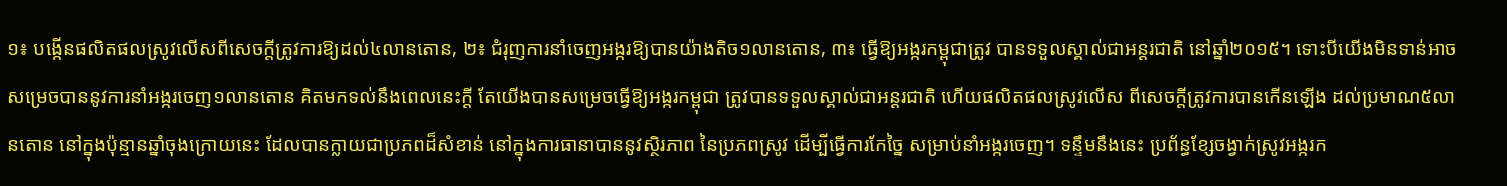១៖ បង្កើនផលិតផលស្រូវលើសពីសេចក្តីត្រូវការឱ្យដល់៤លានតោន, ២៖ ជំរុញការនាំចេញអង្ករឱ្យបានយ៉ាងតិច១លានតោន, ៣៖ ធ្វើឱ្យអង្ករកម្ពុជាត្រូវ បានទទួលស្គាល់ជាអន្តរជាតិ នៅឆ្នាំ២០១៥។ ទោះបីយើងមិនទាន់អាច សម្រេចបាននូវការនាំអង្ករចេញ១លានតោន គិតមកទល់នឹងពេលនេះក្តី តែយើងបានសម្រេចធ្វើឱ្យអង្ករកម្ពុជា ត្រូវបានទទួលស្គាល់ជាអន្តរជាតិ ហើយផលិតផលស្រូវលើស ពីសេចក្តីត្រូវការបានកើនឡើង ដល់ប្រមាណ៥លានតោន នៅក្នុងប៉ុន្មានឆ្នាំចុងក្រោយនេះ ដែលបានក្លាយជាប្រភពដ៏សំខាន់ នៅក្នុងការធានាបាននូវស្ថិរភាព នៃប្រភពស្រូវ ដើម្បីធ្វើការកែច្នៃ សម្រាប់នាំអង្ករចេញ។ ទន្ទឹមនឹងនេះ ប្រព័ន្ធខ្សែចង្វាក់ស្រូវអង្ករក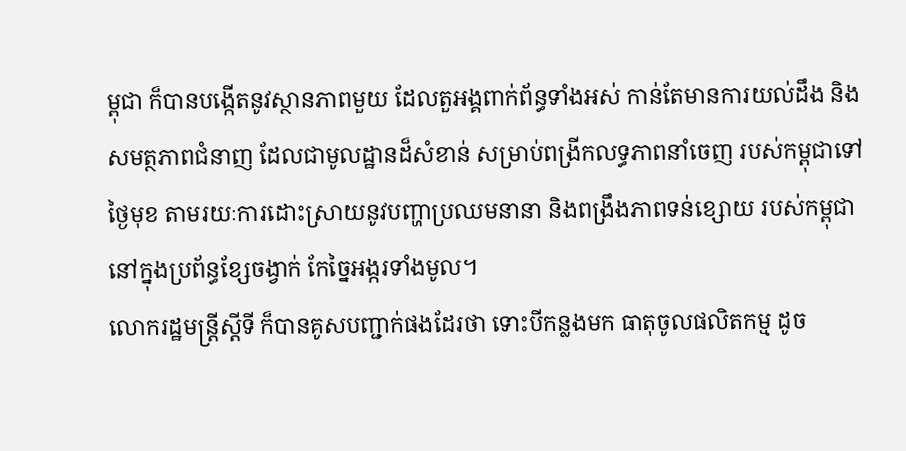ម្ពុជា ក៏បានបង្កើតនូវស្ថានភាពមួយ ដែលតួអង្គពាក់ព័ន្ធទាំងអស់ កាន់តែមានការយល់ដឹង និងសមត្ថភាពជំនាញ ដែលជាមូលដ្ឋានដ៏សំខាន់ សម្រាប់ពង្រីកលទ្ធភាពនាំចេញ របស់កម្ពុជាទៅថ្ងៃមុខ តាមរយៈការដោះស្រាយនូវបញ្ហាប្រឈមនានា និងពង្រឹងភាពទន់ខ្សោយ របស់កម្ពុជានៅក្នុងប្រព័ន្ធខ្សែចង្វាក់ កែច្នៃអង្ករទាំងមូល។
លោករដ្ឋមន្រ្តីស្តីទី ក៏បានគូសបញ្ជាក់ផងដែរថា ទោះបីកន្លងមក ធាតុចូលផលិតកម្ម ដូច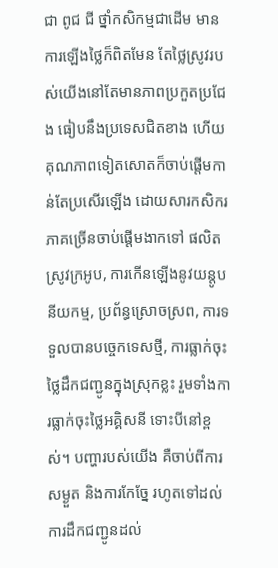ជា ពូជ ជី ថ្នាំកសិកម្មជាដើម មានការឡើងថ្លៃក៏ពិតមែន តែថ្លៃស្រូវរបស់យើងនៅតែមានភាពប្រកួតប្រជែង ធៀបនឹងប្រទេសជិតខាង ហើយគុណភាពទៀតសោតក៏ចាប់ផ្តើមកាន់តែប្រសើរឡើង ដោយសារកសិករភាគច្រើនចាប់ផ្តើមងាកទៅ ផលិតស្រូវក្រអូប, ការកើនឡើងនូវយន្តូបនីយកម្ម, ប្រព័ន្ធស្រោចស្រព, ការទទួលបានបច្ចេកទេសថ្មី, ការធ្លាក់ចុះថ្លៃដឹកជញ្ជូនក្នុងស្រុកខ្លះ រួមទាំងការធ្លាក់ចុះថ្លៃអគ្គិសនី ទោះបីនៅខ្ពស់។ បញ្ហារបស់យើង គឺចាប់ពីការសម្ងួត និងការកែច្នែ រហូតទៅដល់ការដឹកជញ្ជូនដល់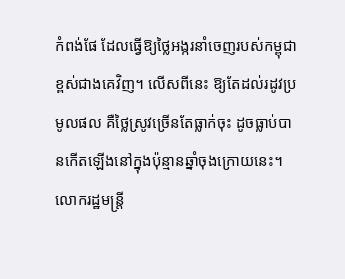កំពង់ផែ ដែលធ្វើឱ្យថ្លៃអង្ករនាំចេញរបស់កម្ពុជាខ្ពស់ជាងគេវិញ។ លើសពីនេះ ឱ្យតែដល់រដូវប្រមូលផល គឺថ្លៃស្រូវច្រើនតែធ្លាក់ចុះ ដូចធ្លាប់បានកើតឡើងនៅក្នុងប៉ុន្មានឆ្នាំចុងក្រោយនេះ។
លោករដ្ឋមន្ត្រី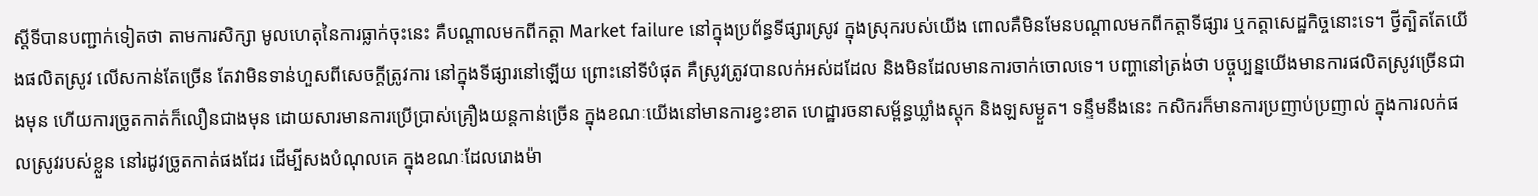ស្តីទីបានបញ្ជាក់ទៀតថា តាមការសិក្សា មូលហេតុនៃការធ្លាក់ចុះនេះ គឺបណ្តាលមកពីកត្តា Market failure នៅក្នុងប្រព័ន្ធទីផ្សារស្រូវ ក្នុងស្រុករបស់យើង ពោលគឺមិនមែនបណ្តាលមកពីកត្តាទីផ្សារ ឬកត្តាសេដ្ឋកិច្ចនោះទេ។ ថ្វីត្បិតតែយើងផលិតស្រូវ លើសកាន់តែច្រើន តែវាមិនទាន់ហួសពីសេចក្តីត្រូវការ នៅក្នុងទីផ្សារនៅឡើយ ព្រោះនៅទីបំផុត គឺស្រូវត្រូវបានលក់អស់ដដែល និងមិនដែលមានការចាក់ចោលទេ។ បញ្ហានៅត្រង់ថា បច្ចុប្បន្នយើងមានការផលិតស្រូវច្រើនជាងមុន ហើយការច្រូតកាត់ក៏លឿនជាងមុន ដោយសារមានការប្រើប្រាស់គ្រឿងយន្តកាន់ច្រើន ក្នុងខណៈយើងនៅមានការខ្វះខាត ហេដ្ឋារចនាសម្ព័ន្ធឃ្លាំងស្តុក និងឡសម្ងួត។ ទន្ទឹមនឹងនេះ កសិករក៏មានការប្រញាប់ប្រញាល់ ក្នុងការលក់ផលស្រូវរបស់ខ្លួន នៅរដូវច្រូតកាត់ផងដែរ ដើម្បីសងបំណុលគេ ក្នុងខណៈដែលរោងម៉ា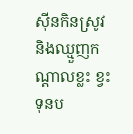ស៊ីនកិនស្រូវ និងឈ្មួញកណ្តាលខ្លះ ខ្វះទុនប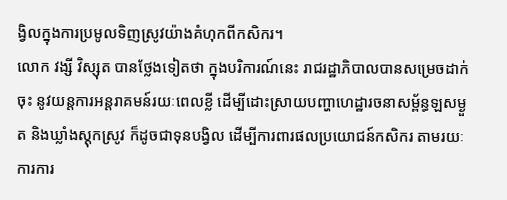ង្វិលក្នុងការប្រមូលទិញស្រូវយ៉ាងគំហុកពីកសិករ។
លោក វង្សី វិស្សុត បានថ្លែងទៀតថា ក្នុងបរិការណ៍នេះ រាជរដ្ឋាភិបាលបានសម្រេចដាក់ចុះ នូវយន្តការអន្តរាគមន៍រយៈពេលខ្លី ដើម្បីដោះស្រាយបញ្ហាហេដ្ឋារចនាសម្ព័ន្ធឡសម្ងួត និងឃ្លាំងស្តុកស្រូវ ក៏ដូចជាទុនបង្វិល ដើម្បីការពារផលប្រយោជន៍កសិករ តាមរយៈការការ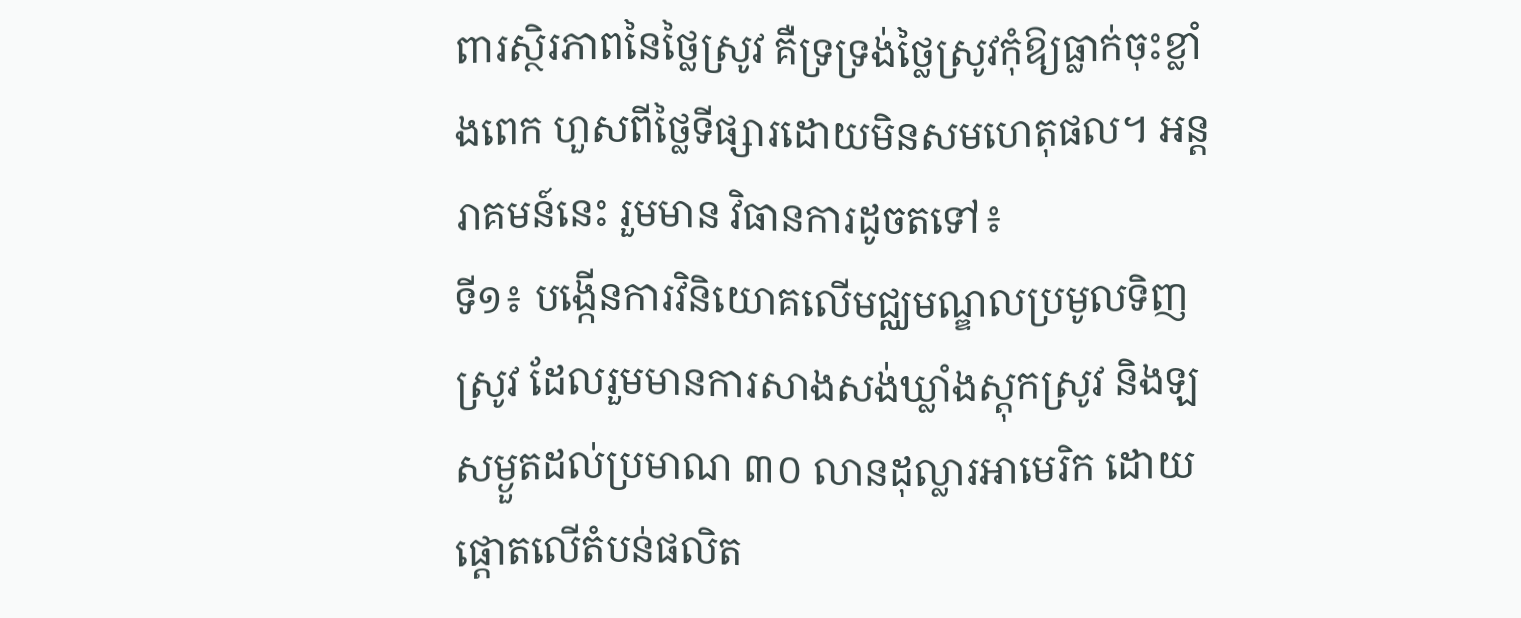ពារស្ថិរភាពនៃថ្លៃស្រូវ គឺទ្រទ្រង់ថ្លៃស្រូវកុំឱ្យធ្លាក់ចុះខ្លាំងពេក ហួសពីថ្លៃទីផ្សារដោយមិនសមហេតុផល។ អន្តរាគមន៍នេះ រួមមាន វិធានការដូចតទៅ៖
ទី១៖ បង្កើនការវិនិយោគលើមជ្ឈមណ្ឌលប្រមូលទិញស្រូវ ដែលរួមមានការសាងសង់ឃ្លាំងស្តុកស្រូវ និងឡសម្ងួតដល់ប្រមាណ ៣០ លានដុល្លារអាមេរិក ដោយផ្តោតលើតំបន់ផលិត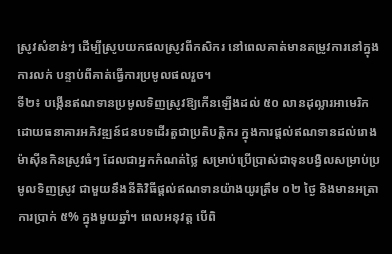ស្រូវសំខាន់ៗ ដើម្បីស្រូបយកផលស្រូវពីកសិករ នៅពេលគាត់មានតម្រូវការនៅក្នុងការលក់ បន្ទាប់ពីគាត់ធ្វើការប្រមូលផលរួច។
ទី២៖ បង្កើនឥណទានប្រមូលទិញស្រូវឱ្យកើនឡើងដល់ ៥០ លានដុល្លារអាមេរិក ដោយធនាគារអភិវឌ្ឍន៍ជនបទដើរតួជាប្រតិបត្តិករ ក្នុងការផ្តល់ឥណទានដល់រោងម៉ាស៊ីនកិនស្រូវធំៗ ដែលជាអ្នកកំណត់ថ្លៃ សម្រាប់ប្រើប្រាស់ជាទុនបង្វិលសម្រាប់ប្រមូលទិញស្រូវ ជាមួយនឹងនីតិវិធីផ្តល់ឥណទានយ៉ាងយូរត្រឹម ០២ ថ្ងៃ និងមានអត្រាការប្រាក់ ៥% ក្នុងមួយឆ្នាំ។ ពេលអនុវត្ត បើពិ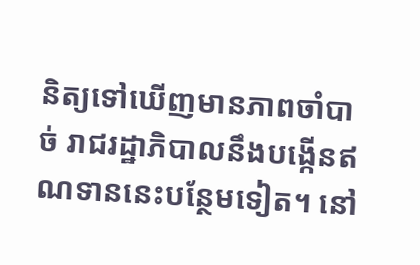និត្យទៅឃើញមានភាពចាំបាច់ រាជរដ្ឋាភិបាលនឹងបង្កើនឥណទាននេះបន្ថែមទៀត។ នៅ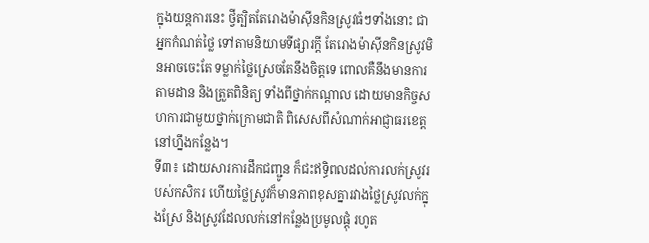ក្នុងយន្តការនេះ ថ្វីត្បិតតែរោងម៉ាស៊ីនកិនស្រូវធំៗទាំងនោះ ជាអ្នកកំណត់ថ្លៃ ទៅតាមនិយាមទីផ្សារក្តី តែរោងម៉ាស៊ីនកិនស្រូវមិនអាចចេះតែ ទម្លាក់ថ្លៃស្រេចតែនឹងចិត្តទេ ពោលគឺនឹងមានការតាមដាន និងត្រួតពិនិត្យ ទាំងពីថ្នាក់កណ្តាល ដោយមានកិច្ចសហការជាមួយថ្នាក់ក្រោមជាតិ ពិសេសពីសំណាក់អាជ្ញាធរខេត្តនៅហ្នឹងកន្លែង។
ទី៣៖ ដោយសារការដឹកជញ្ជូន ក៏ជះឥទ្ធិពលដល់ការលក់ស្រូវរបស់កសិករ ហើយថ្លៃស្រូវក៏មានភាពខុសគ្នារវាងថ្លៃស្រូវលក់ក្នុងស្រែ និងស្រូវដែលលក់នៅកន្លែងប្រមូលផ្តុំ រហូត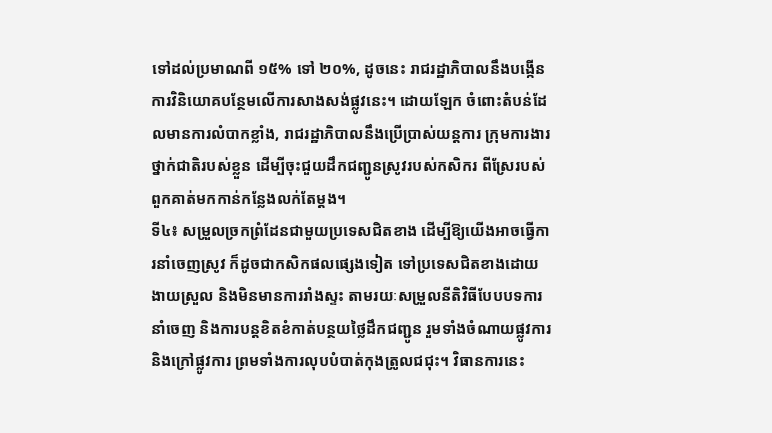ទៅដល់ប្រមាណពី ១៥% ទៅ ២០%, ដូចនេះ រាជរដ្ឋាភិបាលនឹងបង្កើនការវិនិយោគបន្ថែមលើការសាងសង់ផ្លូវនេះ។ ដោយឡែក ចំពោះតំបន់ដែលមានការលំបាកខ្លាំង, រាជរដ្ឋាភិបាលនឹងប្រើប្រាស់យន្តការ ក្រុមការងារថ្នាក់ជាតិរបស់ខ្លួន ដើម្បីចុះជួយដឹកជញ្ជូនស្រូវរបស់កសិករ ពីស្រែរបស់ពួកគាត់មកកាន់កន្លែងលក់តែម្តង។
ទី៤៖ សម្រួលច្រកព្រំដែនជាមួយប្រទេសជិតខាង ដើម្បីឱ្យយើងអាចធ្វើការនាំចេញស្រូវ ក៏ដូចជាកសិកផលផ្សេងទៀត ទៅប្រទេសជិតខាងដោយងាយស្រួល និងមិនមានការរាំងស្ទះ តាមរយៈសម្រួលនីតិវិធីបែបបទការនាំចេញ និងការបន្តខិតខំកាត់បន្ថយថ្លៃដឹកជញ្ជូន រួមទាំងចំណាយផ្លូវការ និងក្រៅផ្លូវការ ព្រមទាំងការលុបបំបាត់កុងត្រូលជជុះ។ វិធានការនេះ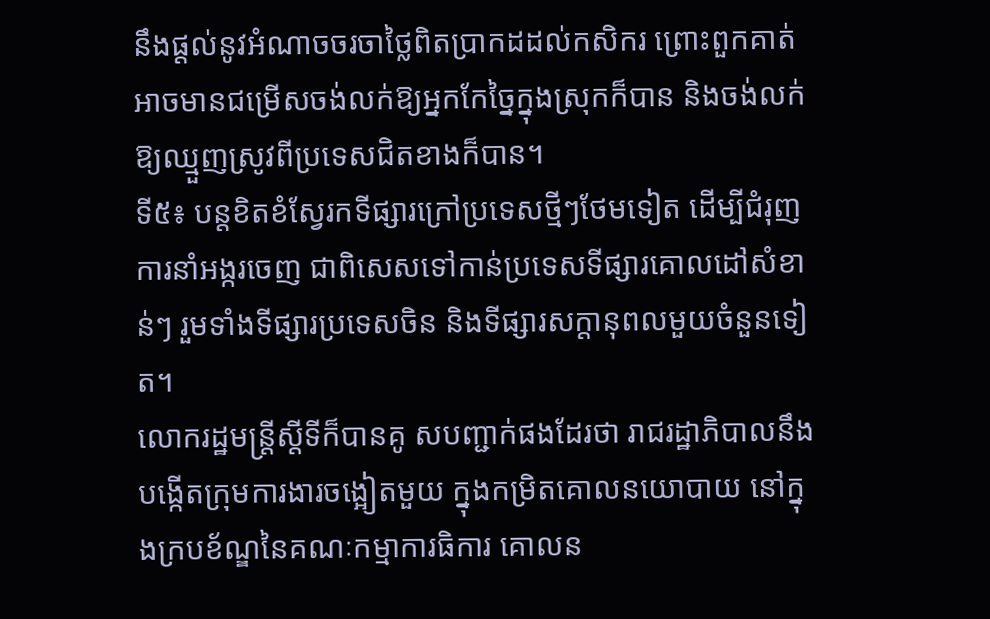នឹងផ្តល់នូវអំណាចចរចាថ្លៃពិតប្រាកដដល់កសិករ ព្រោះពួកគាត់អាចមានជម្រើសចង់លក់ឱ្យអ្នកកែច្នៃក្នុងស្រុកក៏បាន និងចង់លក់ឱ្យឈ្មួញស្រូវពីប្រទេសជិតខាងក៏បាន។
ទី៥៖ បន្តខិតខំស្វែរកទីផ្សារក្រៅប្រទេសថ្មីៗថែមទៀត ដើម្បីជំរុញការនាំអង្ករចេញ ជាពិសេសទៅកាន់ប្រទេសទីផ្សារគោលដៅសំខាន់ៗ រួមទាំងទីផ្សារប្រទេសចិន និងទីផ្សារសក្តានុពលមួយចំនួនទៀត។
លោករដ្ឋមន្រ្តីស្តីទីក៏បានគូ សបញ្ជាក់ផងដែរថា រាជរដ្ឋាភិបាលនឹងបង្កើតក្រុមការងារចង្អៀតមួយ ក្នុងកម្រិតគោលនយោបាយ នៅក្នុងក្របខ័ណ្ឌនៃគណៈកម្មាការធិការ គោលន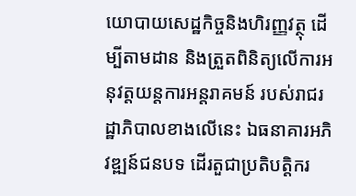យោបាយសេដ្ឋកិច្ចនិងហិរញ្ញវត្ថុ ដើម្បីតាមដាន និងត្រួតពិនិត្យលើការអនុវត្តយន្តការអន្តរាគមន៍ របស់រាជរដ្ឋាភិបាលខាងលើនេះ ឯធនាគារអភិវឌ្ឍន៍ជនបទ ដើរតួជាប្រតិបត្តិករ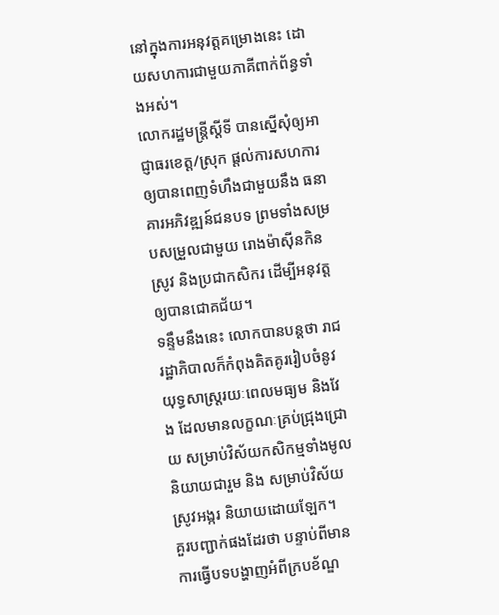នៅក្នុងការអនុវត្តគម្រោងនេះ ដោយសហការជាមួយភាគីពាក់ព័ន្ធទាំងអស់។
លោករដ្ឋមន្រ្តីស្តីទី បានស្នើសុំឲ្យអាជ្ញាធរខេត្ត/ស្រុក ផ្ដល់ការសហការឲ្យបានពេញទំហឹងជាមួយនឹង ធនាគារអភិវឌ្ឍន៍ជនបទ ព្រមទាំងសម្របសម្រួលជាមួយ រោងម៉ាស៊ីនកិនស្រូវ និងប្រជាកសិករ ដើម្បីអនុវត្តឲ្យបានជោគជ័យ។
ទន្ទឹមនឹងនេះ លោកបានបន្តថា រាជរដ្ឋាភិបាលក៏កំពុងគិតគូររៀបចំនូវយុទ្ធសាស្រ្តរយៈពេលមធ្យម និងវែង ដែលមានលក្ខណៈគ្រប់ជ្រុងជ្រោយ សម្រាប់វិស័យកសិកម្មទាំងមូលនិយាយជារួម និង សម្រាប់វិស័យស្រូវអង្ករ និយាយដោយឡែក។
គួរបញ្ជាក់ផងដែរថា បន្ទាប់ពីមានការធ្វើបទបង្ហាញអំពីក្របខ័ណ្ឌ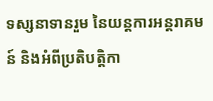ទស្សនាទានរួម នៃយន្តការអន្តរាគមន៍ និងអំពីប្រតិបត្តិកា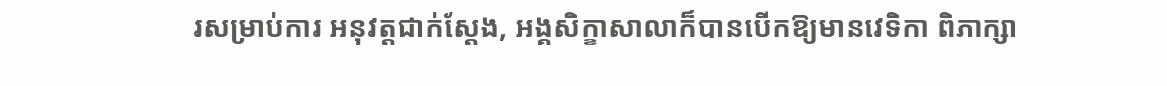រសម្រាប់ការ អនុវត្តជាក់ស្តែង, អង្គសិក្ខាសាលាក៏បានបើកឱ្យមានវេទិកា ពិភាក្សា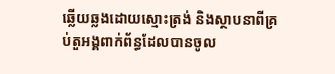ឆ្លើយឆ្លងដោយស្មោះត្រង់ និងស្ថាបនាពីគ្រប់តួអង្គពាក់ព័ន្ធដែលបានចូល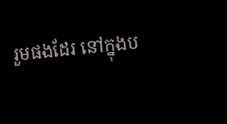រួមផងដែរ នៅក្នុងប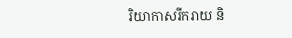រិយាកាសរីករាយ និ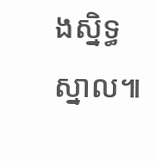ងស្និទ្ធស្នាល៕